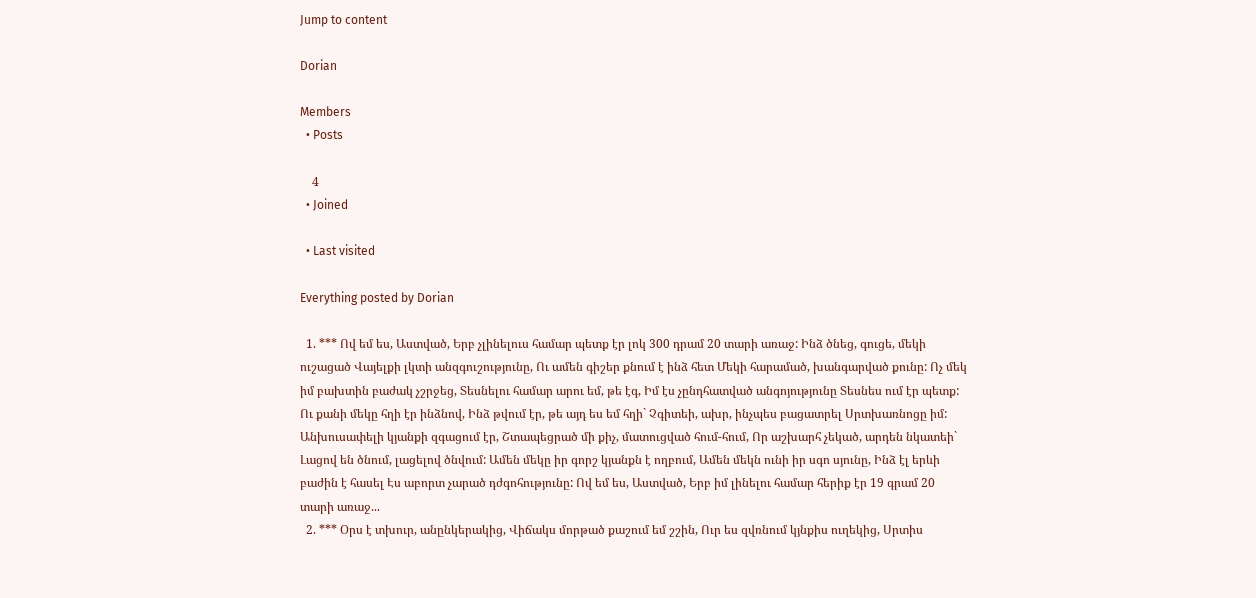Jump to content

Dorian

Members
  • Posts

    4
  • Joined

  • Last visited

Everything posted by Dorian

  1. *** Ով եմ ես, Աստված, Երբ չլինելուս համար պետք էր լոկ 300 դրամ 20 տարի առաջ: Ինձ ծնեց, գուցե, մեկի ուշացած Վայելքի լկտի անզգուշությունը, Ու ամեն գիշեր քնում է ինձ հետ Մեկի հարամած, խանգարված քունը: Ոչ մեկ իմ բախտին բաժակ չշրջեց, Տեսնելու համար արու եմ, թե էգ, Իմ էս չընդհատված անգոյությունը Տեսնես ում էր պետք: Ու քանի մեկը հղի էր ինձնով, Ինձ թվում էր, թե այդ ես եմ հղի` Չգիտեի, ախր, ինչպես բացատրել Սրտխառնոցը իմ: Անխուսափելի կյանքի զգացում էր, Շտապեցրած մի քիչ, մատուցված հում-հում, Որ աշխարհ չեկած, արդեն նկատեի` Լացով են ծնում, լացելով ծնվում: Ամեն մեկը իր գորշ կյանքն է ողբում, Ամեն մեկն ունի իր սգո սյունը, Ինձ էլ երևի բաժին է հասել Էս աբորտ չարած դժգոհությունը: Ով եմ ես, Աստված, Երբ իմ լինելու համար հերիք էր 19 գրամ 20 տարի առաջ...
  2. *** Օրս է տխուր, անընկերակից, Վիճակս մորթած քաշում եմ շշին, Ուր ես զվռնում կյնքիս ուղեկից, Սրտիս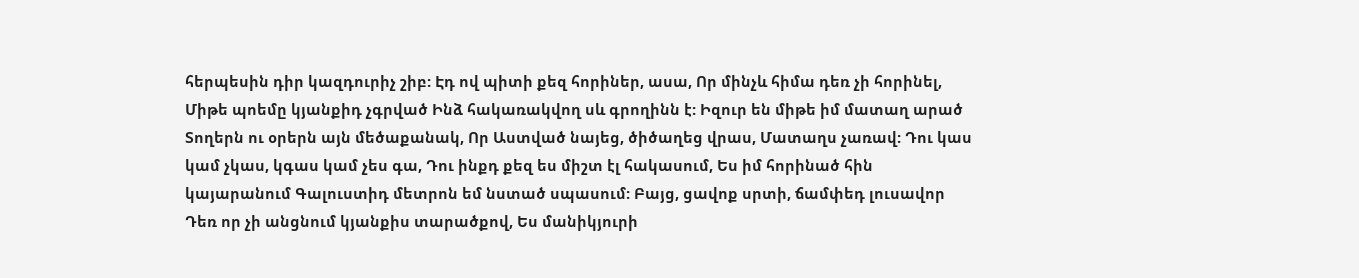հերպեսին դիր կազդուրիչ շիբ: Էդ ով պիտի քեզ հորիներ, ասա, Որ մինչև հիմա դեռ չի հորինել, Միթե պոեմը կյանքիդ չգրված Ինձ հակառակվող սև գրողինն է: Իզուր են միթե իմ մատաղ արած Տողերն ու օրերն այն մեծաքանակ, Որ Աստված նայեց, ծիծաղեց վրաս, Մատաղս չառավ: Դու կաս կամ չկաս, կգաս կամ չես գա, Դու ինքդ քեզ ես միշտ էլ հակասում, Ես իմ հորինած հին կայարանում Գալուստիդ մետրոն եմ նստած սպասում: Բայց, ցավոք սրտի, ճամփեդ լուսավոր Դեռ որ չի անցնում կյանքիս տարածքով, Ես մանիկյուրի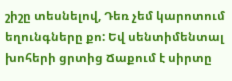շիշը տեսնելով, Դեռ չեմ կարոտում եղունգները քո: Եվ սենտիմենտալ խոհերի ցրտից Ճաքում է սիրտը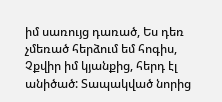իմ սառույց դառած, Ես դեռ չմեռած հերձում եմ հոգիս, Չքվիր իմ կյանքից, հերդ էլ անիծած: Տապակված նորից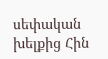սեփական խելքից Հին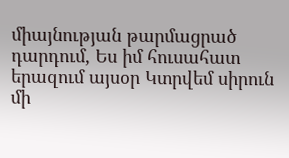միայնության թարմացրած դարդում, Ես իմ հուսահատ երազում այսօր Կտրվեմ սիրուն մի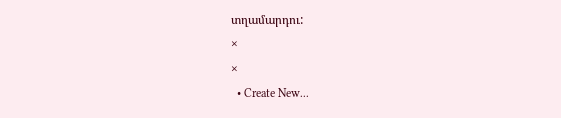տղամարդու:
×
×
  • Create New...